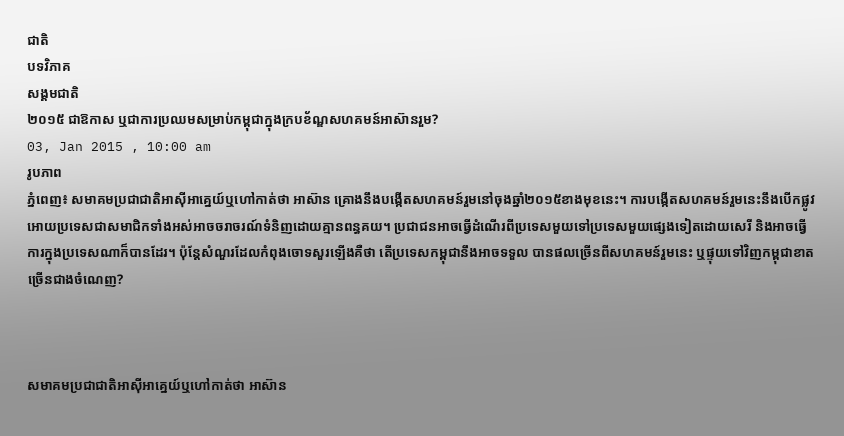ជាតិ
បទវិភាគ
សង្គមជាតិ
២០១៥ ជាឱកាស ឬជាការប្រឈមសម្រាប់កម្ពុជាក្នុងក្របខ័ណ្ឌសហគមន៍អាស៊ានរួម?
03, Jan 2015 , 10:00 am
រូបភាព
ភ្នំពេញ៖ សមាគមប្រជាជាតិអាស៊ីអាគ្នេយ៍ឬហៅកាត់ថា អាស៊ាន គ្រោងនឹងបង្កើតសហគមន៍រួមនៅចុងឆ្នាំ២០១៥ខាងមុខនេះ។ ការបង្កើតសហគមន៍រួមនេះនឹងបើកផ្លូវអោយប្រទេសជាសមាជិកទាំងអស់អាចចរាចរណ៍ទំនិញដោយគ្មានពន្ធគយ។ ប្រជាជនអាចធ្វើដំណើរពីប្រទេសមួយទៅប្រទេសមួយផ្សេងទៀតដោយសេរី និងអាចធ្វើការក្នុងប្រទេសណាក៏បានដែរ។ ប៉ុន្តែសំណួរដែលកំពុងចោទសួរឡើងគឺថា តើប្រទេសកម្ពុជានឹងអាចទទួល បានផលច្រើនពីសហគមន៍រួមនេះ ឬផ្ទុយទៅវិញកម្ពុជាខាតច្រើនជាងចំណេញ?



សមាគមប្រជាជាតិអាស៊ីអាគ្នេយ៍ឬហៅកាត់ថា អាស៊ាន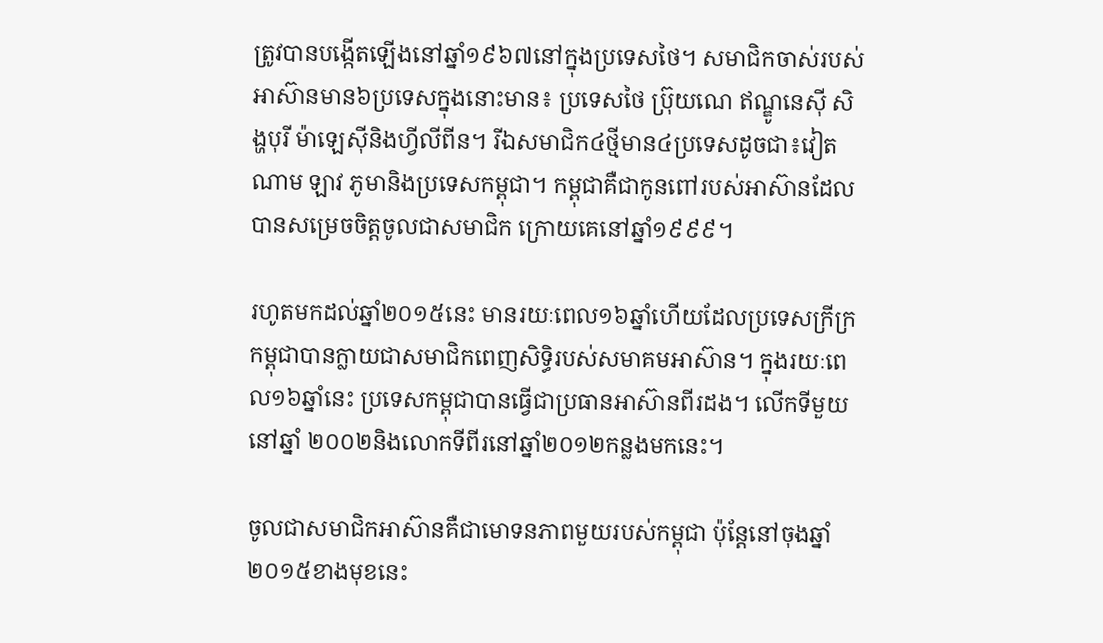ត្រូវបានបង្កើតឡើងនៅឆ្នាំ១៩៦៧នៅក្នុងប្រទេសថៃ។ សមាជិកចាស់របស់អាស៊ានមាន៦ប្រទេសក្នុងនោះមាន៖ ប្រទេសថៃ ប្រ៊ុយណេ ឥណ្ឌូនេស៊ី សិង្ហបុរី ម៉ាឡេស៊ីនិងហ្វីលីពីន។ រីឯសមាជិក៤ថ្មីមាន៤ប្រទេសដូចជា៖វៀតណាម ឡាវ ភូមានិងប្រទេសកម្ពុជា។ កម្ពុជាគឺជាកូនពៅរបស់អាស៊ានដែលបានសម្រេចចិត្តចូលជាសមាជិក ក្រោយគេនៅឆ្នាំ១៩៩៩។

រហូតមកដល់ឆ្នាំ២០១៥នេះ មានរយៈពេល១៦ឆ្នាំហើយដែលប្រទេសក្រីក្រកម្ពុជាបានក្លាយជាសមាជិកពេញសិទ្ធិរបស់សមាគមអាស៊ាន។ ក្នុងរយៈពេល១៦ឆ្នាំនេះ ប្រទេសកម្ពុជាបានធ្វើជាប្រធានអាស៊ានពីរដង។ លើកទីមួយនៅឆ្នាំ ២០០២និងលោកទីពីរនៅឆ្នាំ២០១២កន្លងមកនេះ។

ចូលជាសមាជិកអាស៊ានគឺជាមោទនភាពមួយរបស់កម្ពុជា ប៉ុន្តែនៅចុងឆ្នាំ២០១៥ខាងមុខនេះ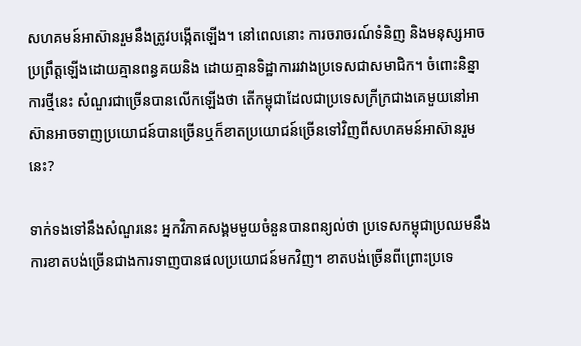សហគមន៍អាស៊ានរួមនឹងត្រូវបង្កើតឡើង។ នៅពេលនោះ ការចរាចរណ៍ទំនិញ និងមនុស្សអាចប្រព្រឹត្តឡើងដោយគ្មានពន្ធគយនិង ដោយគ្មានទិដ្ឋាការរវាងប្រទេសជាសមាជិក។ ចំពោះនិន្នាការថ្មីនេះ សំណួរជាច្រើនបានលើកឡើងថា តើកម្ពុជាដែលជាប្រទេសក្រីក្រជាងគេមួយនៅអាស៊ានអាចទាញប្រយោជន៍បានច្រើនឬក៏ខាតប្រយោជន៍ច្រើនទៅវិញពីសហគមន៍អាស៊ានរួមនេះ?

ទាក់ទងទៅនឹងសំណួរនេះ អ្នកវិភាគសង្គមមួយចំនួនបានពន្យល់ថា ប្រទេសកម្ពុជាប្រឈមនឹងការខាតបង់ច្រើនជាងការទាញបានផលប្រយោជន៍មកវិញ។ ខាតបង់ច្រើនពីព្រោះប្រទេ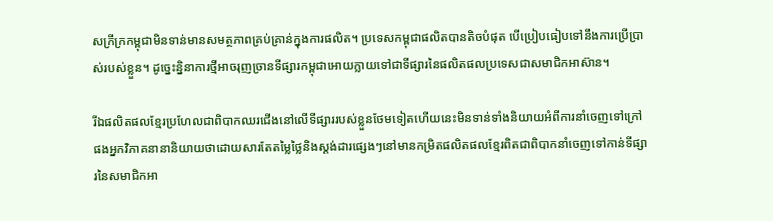សក្រីក្រកម្ពុជាមិនទាន់មានសមត្ថភាពគ្រប់គ្រាន់ក្នុងការផលិត។ ប្រទេសកម្ពុជាផលិតបានតិចបំផុត បើប្រៀបធៀបទៅនឹងការប្រើប្រាស់របស់ខ្លួន។ ដូច្នេះនិ្ននាការថ្មីអាចរុញច្រានទីផ្សារកម្ពុជាអោយក្លាយទៅជាទីផ្សារនៃផលិតផលប្រទេសជាសមាជិកអាស៊ាន។

រីឯផលិតផលខ្មែរប្រហែលជាពិបាកឈរជើងនៅលើទីផ្សាររបស់ខ្លួនថែមទៀតហើយនេះមិនទាន់ទាំងនិយាយអំពីការនាំចេញទៅក្រៅផងអ្នកវិភាគនានានិយាយថាដោយសារតែតម្លៃថ្លៃនិងស្តង់ដារផ្សេងៗនៅមានកម្រិតផលិតផលខ្មែរពិតជាពិបាកនាំចេញទៅកាន់ទីផ្សារនៃសមាជិកអា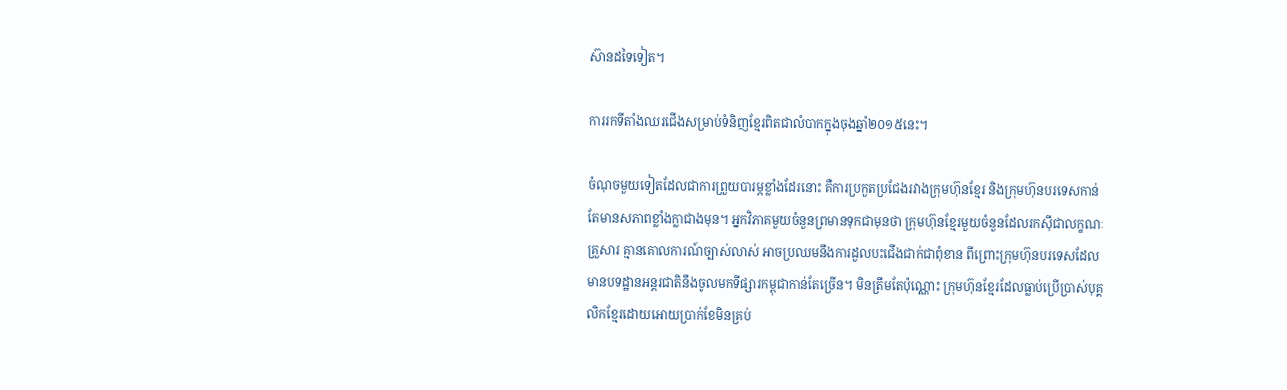ស៊ានដទៃទៀត។

ការរកទីតាំងឈរជើងសម្រាប់ទំនិញខ្មែរពិតជាលំបាកក្នុងចុងឆ្នាំ២០១៥នេះ។

ចំណុចមួយទៀតដែលជាការព្រួយបារម្ភខ្លាំងដែរនោះ គឺការប្រកួតប្រជែងរវាងក្រុមហ៊ុនខ្មែរ និងក្រុមហ៊ុនបរទេសកាន់តែមានសភាពខ្លាំងក្លាជាងមុន។ អ្នកវិភាគមួយចំនួនព្រមានទុកជាមុនថា ក្រុមហ៊ុនខ្មែរមួយចំនួនដែលរកស៊ីជាលក្ខណៈគ្រួសារ គ្មានគោលការណ៍ច្បាស់លាស់ អាចប្រឈមនឹងការដួលបះជើងជាក់ជាពុំខាន ពីព្រោះក្រុមហ៊ុនបរទេសដែលមានបទដ្ឋានអន្តរជាតិនឹងចូលមកទីផ្សារកម្ពុជាកាន់តែច្រើន។ មិនត្រឹមតែប៉ុណ្ណោះ ក្រុមហ៊ុនខ្មែរដែលធ្លាប់ប្រើប្រាស់បុគ្គលិកខ្មែរដោយអោយប្រាក់ខែមិនគ្រប់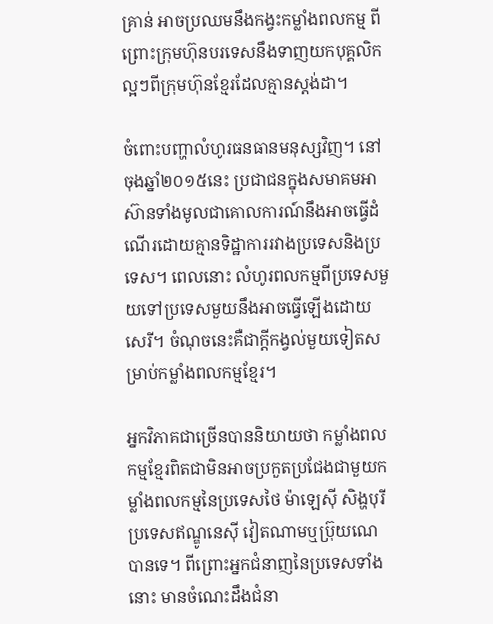គ្រាន់ អាចប្រឈមនឹងកង្វះកម្លាំងពលកម្ម ពីព្រោះក្រុមហ៊ុនបរទេសនឹងទាញយកបុគ្គលិកល្អៗពីក្រុមហ៊ុនខ្មែរដែលគ្មានស្តង់ដា។

ចំពោះបញ្ហាលំហូរធនធានមនុស្សវិញ។ នៅចុងឆ្នាំ២០១៥នេះ ប្រជាជនក្នុងសមាគមអាស៊ានទាំងមូលជាគោលការណ៍នឹងអាចធ្វើដំណើរដោយគ្មានទិដ្ឋាការរវាងប្រទេសនិងប្រទេស។ ពេលនោះ លំហូរពលកម្មពីប្រទេសមួយទៅប្រទេសមួយនឹងអាចធ្វើឡើងដោយសេរី។ ចំណុចនេះគឺជាក្តីកង្វល់មួយទៀតសម្រាប់កម្លាំងពលកម្មខ្មែរ។

អ្នកវិភាគជាច្រើនបាននិយាយថា កម្លាំងពលកម្មខ្មែរពិតជាមិនអាចប្រកួតប្រជែងជាមួយកម្លាំងពលកម្មនៃប្រទេសថៃ ម៉ាឡេស៊ី សិង្ហបុរី ប្រទេសឥណ្ឌូនេស៊ី វៀតណាមឬប្រ៊ុយណេបានទេ។ ពីព្រោះអ្នកជំនាញនៃប្រទេសទាំងនោះ មានចំណេះដឹងជំនា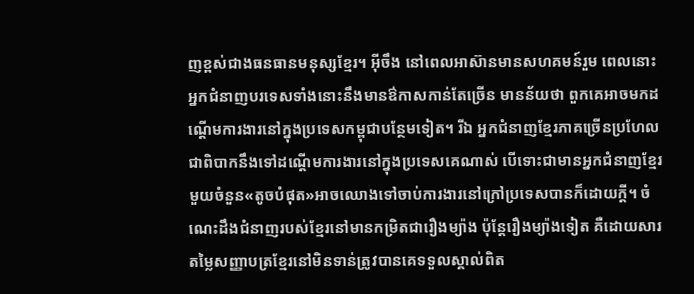ញខ្ពស់ជាងធនធានមនុស្សខ្មែរ។ អ៊ីចឹង នៅពេលអាស៊ានមានសហគមន៍រួម ពេលនោះ អ្នកជំនាញបរទេសទាំងនោះនឹងមានឳកាសកាន់តែច្រើន មានន័យថា ពួកគេអាចមកដណ្ដើមការងារនៅក្នុងប្រទេសកម្ពុជាបន្ថែមទៀត។ រីឯ អ្នកជំនាញខ្មែរភាគច្រើនប្រហែលជាពិបាកនឹងទៅដណ្តើមការងារនៅក្នុងប្រទេសគេណាស់ បើទោះជាមានអ្នកជំនាញខ្មែរមួយចំនួន«តូចបំផុត»អាចឈោងទៅចាប់ការងារនៅក្រៅប្រទេសបានក៏ដោយក្តី។ ចំណេះដឹងជំនាញរបស់ខ្មែរនៅមានកម្រិតជារឿងម្យ៉ាង ប៉ុន្តែរឿងម្យ៉ាងទៀត គឺដោយសារតម្លៃសញ្ញាបត្រខ្មែរនៅមិនទាន់ត្រូវបានគេទទួលស្គាល់ពិត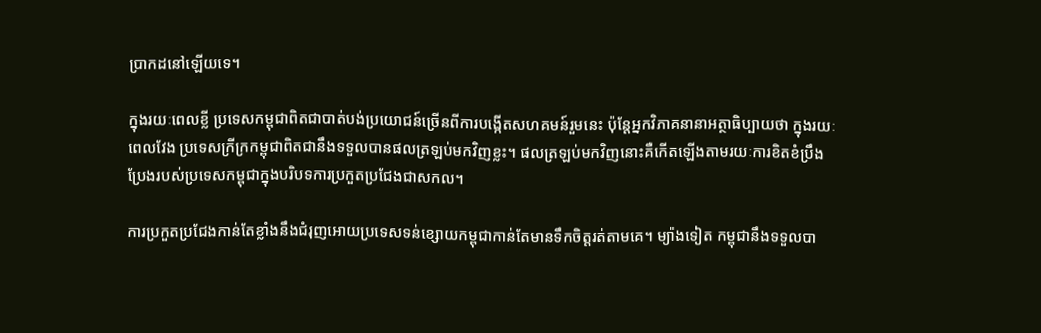ប្រាកដនៅឡើយទេ។

ក្នុងរយៈពេលខ្លី ប្រទេសកម្ពុជាពិតជាបាត់បង់ប្រយោជន៍ច្រើនពីការបង្កើតសហគមន៍រួមនេះ ប៉ុន្តែអ្នកវិភាគនានាអត្ថាធិប្បាយថា ក្នុងរយៈពេលវែង ប្រទេសក្រីក្រកម្ពុជាពិតជានឹងទទួលបានផលត្រឡប់មកវិញខ្លះ។ ផលត្រឡប់មកវិញនោះគឺកើតឡើងតាមរយៈការខិតខំប្រឹងប្រែងរបស់ប្រទេសកម្ពុជាក្នុងបរិបទការប្រកួតប្រជែងជាសកល។

ការប្រកួតប្រជែងកាន់តែខ្លាំងនឹងជំរុញអោយប្រទេសទន់ខ្សោយកម្ពុជាកាន់តែមានទឹកចិត្តរត់តាមគេ។ ម្យ៉ាងទៀត កម្ពុជានឹងទទួលបា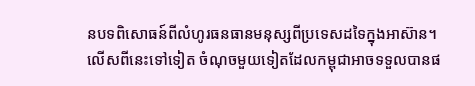នបទពិសោធន៍ពីលំហូរធនធានមនុស្សពីប្រទេសដទៃក្នុងអាស៊ាន។លើសពីនេះទៅទៀត ចំណុចមួយទៀតដែលកម្ពុជាអាចទទួលបានផ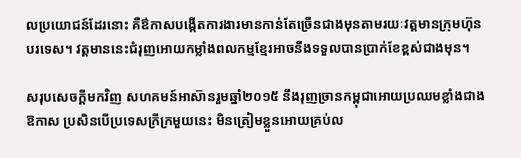លប្រយោជន៍ដែរនោះ គឺឳកាសបង្កើតការងារមានកាន់តែច្រើនជាងមុនតាមរយៈវត្តមានក្រុមហ៊ុនបរទេស។ វត្តមាននេះជំរុញអោយកម្លាំងពលកម្មខ្មែរអាចនឹងទទួលបានប្រាក់ខែខ្ពស់ជាងមុន។

សរុបសេចក្តីមកវិញ សហគមន៍អាស៊ានរួមឆ្នាំ២០១៥ នឹងរុញច្រានកម្ពុជាអោយប្រឈមខ្លាំងជាងឱកាស ប្រសិនបើប្រទេសក្រីក្រមួយនេះ មិនត្រៀមខ្លួនអោយគ្រប់ល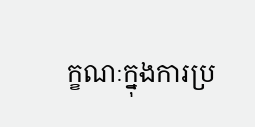ក្ខណៈក្នុងការប្រ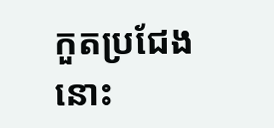កួតប្រជែងនោះ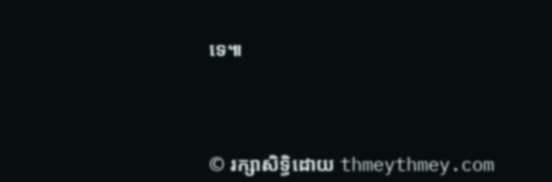ទេ៕




© រក្សាសិទ្ធិដោយ thmeythmey.com